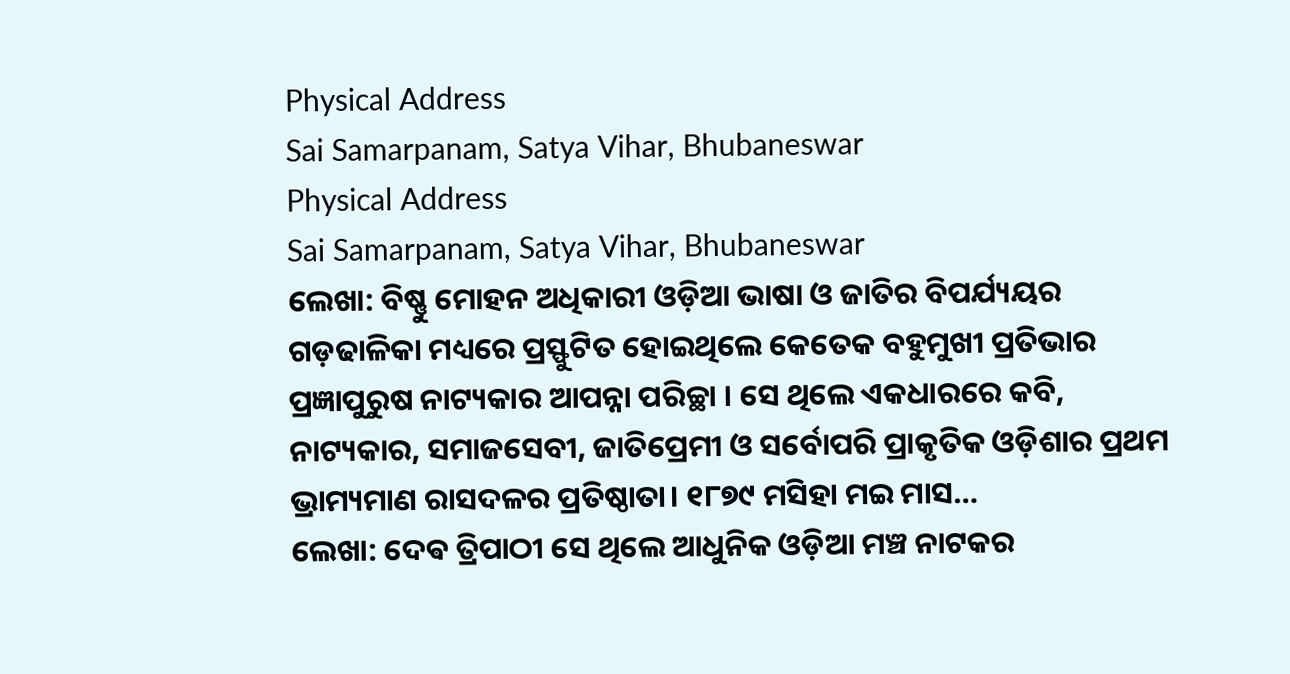Physical Address
Sai Samarpanam, Satya Vihar, Bhubaneswar
Physical Address
Sai Samarpanam, Satya Vihar, Bhubaneswar
ଲେଖା: ବିଷ୍ଣୁ ମୋହନ ଅଧିକାରୀ ଓଡ଼ିଆ ଭାଷା ଓ ଜାତିର ବିପର୍ଯ୍ୟୟର ଗଡ଼ଢାଳିକା ମଧ୍ୟରେ ପ୍ରସ୍ଫୁଟିତ ହୋଇଥିଲେ କେତେକ ବହୁମୁଖୀ ପ୍ରତିଭାର ପ୍ରଜ୍ଞାପୁରୁଷ ନାଟ୍ୟକାର ଆପନ୍ନା ପରିଚ୍ଛା । ସେ ଥିଲେ ଏକଧାରରେ କବି, ନାଟ୍ୟକାର, ସମାଜସେବୀ, ଜାତିପ୍ରେମୀ ଓ ସର୍ବୋପରି ପ୍ରାକୃତିକ ଓଡ଼ିଶାର ପ୍ରଥମ ଭ୍ରାମ୍ୟମାଣ ରାସଦଳର ପ୍ରତିଷ୍ଠାତା। ୧୮୭୯ ମସିହା ମଇ ମାସ…
ଲେଖା: ଦେଵ ତ୍ରିପାଠୀ ସେ ଥିଲେ ଆଧୁନିକ ଓଡ଼ିଆ ମଞ୍ଚ ନାଟକର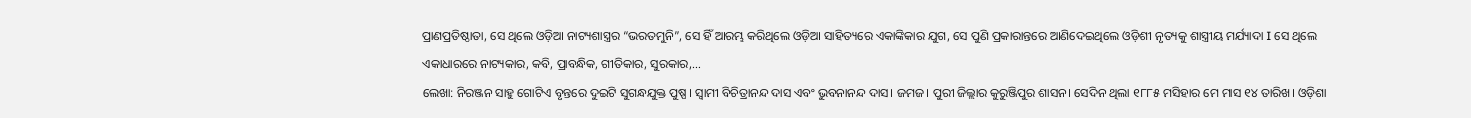ପ୍ରାଣପ୍ରତିଷ୍ଠାତା, ସେ ଥିଲେ ଓଡ଼ିଆ ନାଟ୍ୟଶାସ୍ତ୍ରର “ଭରତମୁନି”, ସେ ହିଁ ଆରମ୍ଭ କରିଥିଲେ ଓଡ଼ିଆ ସାହିତ୍ୟରେ ଏକାଙ୍କିକାର ଯୁଗ, ସେ ପୁଣି ପ୍ରକାରାନ୍ତରେ ଆଣିଦେଇଥିଲେ ଓଡ଼ିଶୀ ନୃତ୍ୟକୁ ଶାସ୍ତ୍ରୀୟ ମର୍ଯ୍ୟାଦା I ସେ ଥିଲେ ଏକାଧାରରେ ନାଟ୍ୟକାର, କବି, ପ୍ରାବନ୍ଧିକ, ଗୀତିକାର, ସୁରକାର,…
ଲେଖା: ନିରଞ୍ଜନ ସାହୁ ଗୋଟିଏ ବୃନ୍ତରେ ଦୁଇଟି ସୁଗନ୍ଧଯୁକ୍ତ ପୁଷ୍ପ । ସ୍ଵାମୀ ବିଚିତ୍ରାନନ୍ଦ ଦାସ ଏବଂ ଭୁବନାନନ୍ଦ ଦାସ। ଜମଜ। ପୁରୀ ଜିଲ୍ଲାର କୁରୁଞ୍ଜିପୁର ଶାସନ। ସେଦିନ ଥିଲା ୧୮୮୫ ମସିହାର ମେ ମାସ ୧୪ ତାରିଖ। ଓଡ଼ିଶା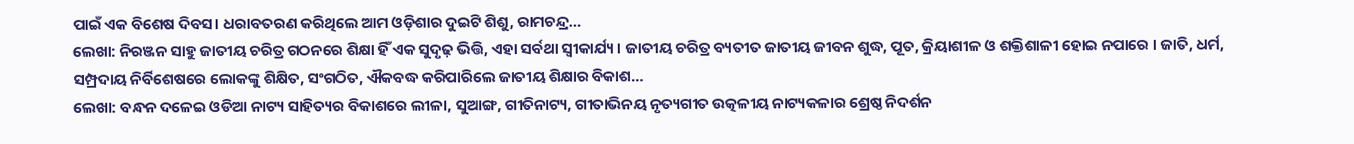ପାଇଁ ଏକ ବିଶେଷ ଦିବସ। ଧରାବତରଣ କରିଥିଲେ ଆମ ଓଡ଼ିଶାର ଦୁଇଟି ଶିଶୁ, ରାମଚନ୍ଦ୍ର…
ଲେଖା: ନିରଞ୍ଜନ ସାହୁ ଜାତୀୟ ଚରିତ୍ର ଗଠନରେ ଶିକ୍ଷା ହିଁ ଏକ ସୁଦୃଢ଼ ଭିତ୍ତି, ଏହା ସର୍ବଥା ସ୍ଵୀକାର୍ଯ୍ୟ । ଜାତୀୟ ଚରିତ୍ର ବ୍ୟତୀତ ଜାତୀୟ ଜୀବନ ଶୁଦ୍ଧ, ପୂତ, କ୍ରିୟାଶୀଳ ଓ ଶକ୍ତିଶାଳୀ ହୋଇ ନପାରେ । ଜାତି, ଧର୍ମ, ସମ୍ପ୍ରଦାୟ ନିର୍ବିଶେଷରେ ଲୋକଙ୍କୁ ଶିକ୍ଷିତ, ସଂଗଠିତ, ଐକବଦ୍ଧ କରିପାରିଲେ ଜାତୀୟ ଶିକ୍ଷାର ବିକାଶ…
ଲେଖା: ବନ୍ଧନ ଦଳେଇ ଓଡିଆ ନାଟ୍ୟ ସାହିତ୍ୟର ବିକାଶରେ ଲୀଳା, ସୁଆଙ୍ଗ, ଗୀତିନାଟ୍ୟ, ଗୀତାଭିନୟ ନୃତ୍ୟଗୀତ ଉତ୍କଳୀୟ ନାଟ୍ୟକଳାର ଶ୍ରେଷ୍ଠ ନିଦର୍ଶନ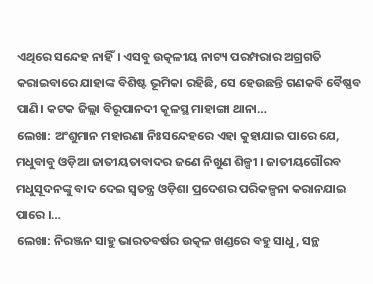ଏଥିରେ ସନ୍ଦେହ ନାହିଁ। ଏସବୁ ଉତ୍କଳୀୟ ନାଟ୍ୟ ପରମ୍ପରାର ଅଗ୍ରଗତି କରାଇବାରେ ଯାହାଙ୍କ ବିଶିଷ୍ଟ ଭୂମିକା ରହିଛି, ସେ ହେଉଛନ୍ତି ଗଣକବି ବୈଷ୍ଣବ ପାଣି। କଟକ ଜିଲ୍ଲା ବିରୂପାନଦୀ କୂଳସ୍ଥ ମାହାଙ୍ଗା ଥାନା…
ଲେଖା: ଅଂଶୁମାନ ମହାରଣା ନିଃସନ୍ଦେହରେ ଏହା କୁହାଯାଇ ପାରେ ଯେ, ମଧୁବାବୁ ଓଡ଼ିଆ ଜାତୀୟତାବାଦର ଜଣେ ନିଖୁଣ ଶିଳ୍ପୀ । ଜାତୀୟଗୌରବ ମଧୁସୂଦନଙ୍କୁ ବାଦ ଦେଇ ସ୍ୱତନ୍ତ୍ର ଓଡ଼ିଶା ପ୍ରଦେଶର ପରିକଳ୍ପନା କରାନଯାଇ ପାରେ ।…
ଲେଖା: ନିରଞ୍ଜନ ସାହୁ ଭାରତବର୍ଷର ଉତ୍କଳ ଖଣ୍ଡରେ ବହୁ ସାଧୁ, ସନ୍ଥ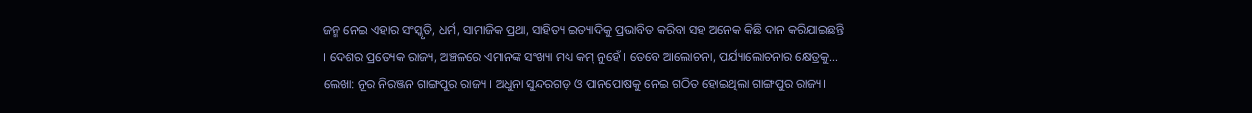ଜନ୍ମ ନେଇ ଏହାର ସଂସ୍କୃତି, ଧର୍ମ, ସାମାଜିକ ପ୍ରଥା, ସାହିତ୍ୟ ଇତ୍ୟାଦିକୁ ପ୍ରଭାବିତ କରିବା ସହ ଅନେକ କିଛି ଦାନ କରିଯାଇଛନ୍ତି । ଦେଶର ପ୍ରତ୍ୟେକ ରାଜ୍ୟ, ଅଞ୍ଚଳରେ ଏମାନଙ୍କ ସଂଖ୍ୟା ମଧ୍ୟ କମ୍ ନୁହେଁ । ତେବେ ଆଲୋଚନା, ପର୍ଯ୍ୟାଲୋଚନାର କ୍ଷେତ୍ରକୁ…
ଲେଖା: ନୂର ନିରଞ୍ଜନ ଗାଙ୍ଗପୁର ରାଜ୍ୟ । ଅଧୁନା ସୁନ୍ଦରଗଡ଼ ଓ ପାନପୋଷକୁ ନେଇ ଗଠିତ ହୋଇଥିଲା ଗାଙ୍ଗପୁର ରାଜ୍ୟ।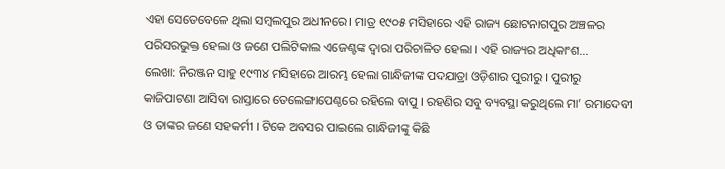ଏହା ସେତେବେଳେ ଥିଲା ସମ୍ବଲପୁର ଅଧୀନରେ। ମାତ୍ର ୧୯୦୫ ମସିହାରେ ଏହି ରାଜ୍ୟ ଛୋଟନାଗପୁର ଅଞ୍ଚଳର ପରିସରଭୁକ୍ତ ହେଲା ଓ ଜଣେ ପଲିଟିକାଲ ଏଜେଣ୍ଟଙ୍କ ଦ୍ଵାରା ପରିଚାଳିତ ହେଲା । ଏହି ରାଜ୍ୟର ଅଧିକାଂଶ…
ଲେଖା: ନିରଞ୍ଜନ ସାହୁ ୧୯୩୪ ମସିହାରେ ଆରମ୍ଭ ହେଲା ଗାନ୍ଧିଜୀଙ୍କ ପଦଯାତ୍ରା ଓଡ଼ିଶାର ପୁରୀରୁ । ପୁରୀରୁ କାଜିପାଟଣା ଆସିବା ରାସ୍ତାରେ ତେଲେଙ୍ଗାପେଣ୍ଠରେ ରହିଲେ ବାପୁ । ରହଣିର ସବୁ ବ୍ୟବସ୍ଥା କରୁଥିଲେ ମା’ ରମାଦେବୀ ଓ ତାଙ୍କର ଜଣେ ସହକର୍ମୀ । ଟିକେ ଅବସର ପାଇଲେ ଗାନ୍ଧିଜୀଙ୍କୁ କିଛି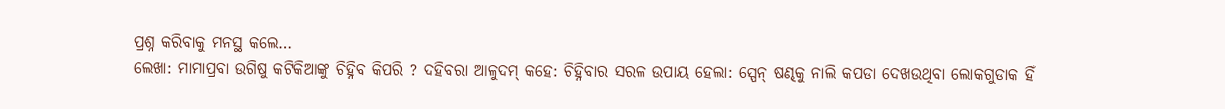ପ୍ରଶ୍ନ କରିବାକୁ ମନସ୍ଥ କଲେ…
ଲେଖା: ମାମାପ୍ରବା ଉଗିଷୁ କଟିକିଆଙ୍କୁ ଚିହ୍ନିବ କିପରି ? ଦହିବରା ଆଳୁଦମ୍ କହେ: ଚିହ୍ନିବାର ସରଳ ଉପାୟ ହେଲା: ସ୍ପେନ୍ ଷଣ୍ଢକୁ ନାଲି କପଡା ଦେଖଉଥିବା ଲୋକଗୁଡାକ ହିଁ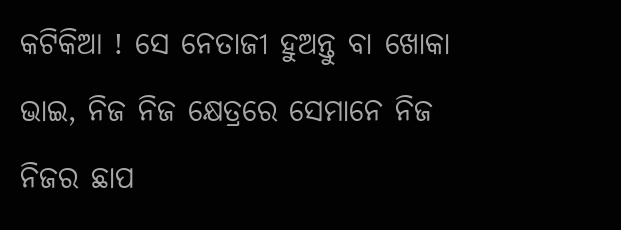କଟିକିଆ ! ସେ ନେତାଜୀ ହୁଅନ୍ତୁ ବା ଖୋକା ଭାଇ, ନିଜ ନିଜ କ୍ଷେତ୍ରରେ ସେମାନେ ନିଜ ନିଜର ଛାପ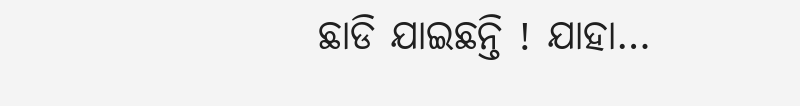ଛାଡି ଯାଇଛନ୍ତି ! ଯାହା…